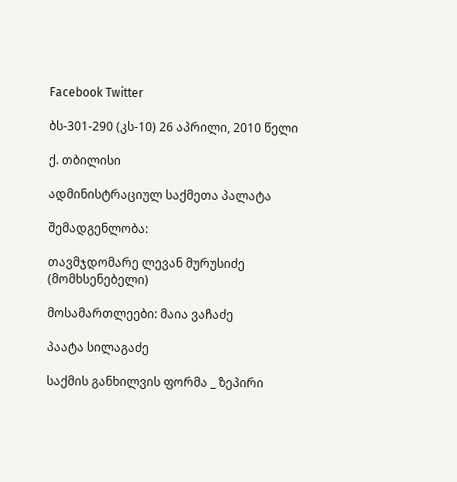Facebook Twitter

ბს-301-290 (კს-10) 26 აპრილი, 2010 წელი

ქ. თბილისი

ადმინისტრაციულ საქმეთა პალატა

შემადგენლობა:

თავმჯდომარე ლევან მურუსიძე (მომხსენებელი)

მოსამართლეები: მაია ვაჩაძე

პაატა სილაგაძე

საქმის განხილვის ფორმა _ ზეპირი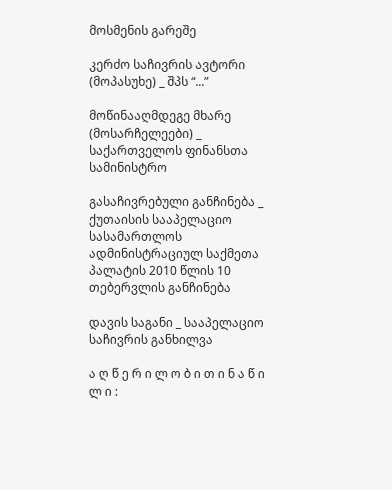მოსმენის გარეშე

კერძო საჩივრის ავტორი (მოპასუხე) _ შპს “...”

მოწინააღმდეგე მხარე (მოსარჩელეები) _ საქართველოს ფინანსთა სამინისტრო

გასაჩივრებული განჩინება _ ქუთაისის სააპელაციო სასამართლოს ადმინისტრაციულ საქმეთა პალატის 2010 წლის 10 თებერვლის განჩინება

დავის საგანი _ სააპელაციო საჩივრის განხილვა

ა ღ წ ე რ ი ლ ო ბ ი თ ი ნ ა წ ი ლ ი :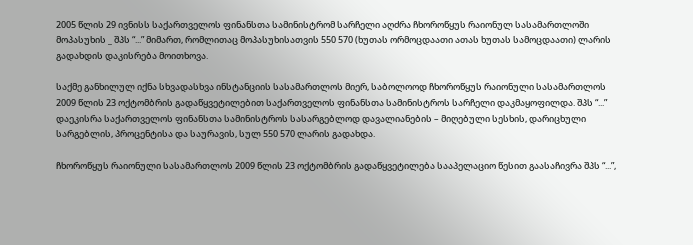2005 წლის 29 ივნისს საქართველოს ფინანსთა სამინისტრომ სარჩელი აღძრა ჩხოროწყუს რაიონულ სასამართლოში მოპასუხის _ შპს “...” მიმართ, რომლითაც მოპასუხისათვის 550 570 (ხუთას ორმოცდაათი ათას ხუთას სამოცდაათი) ლარის გადახდის დაკისრება მოითხოვა.

საქმე განხილულ იქნა სხვადასხვა ინსტანციის სასამართლოს მიერ, საბოლოოდ ჩხოროწყუს რაიონული სასამართლოს 2009 წლის 23 ოქტომბრის გადაწყვეტილებით საქართველოს ფინანსთა სამინისტროს სარჩელი დაკმაყოფილდა. შპს “...” დაეკისრა საქართველოს ფინანსთა სამინისტროს სასარგებლოდ დავალიანების – მიღებული სესხის, დარიცხული სარგებლის, პროცენტისა და საურავის, სულ 550 570 ლარის გადახდა.

ჩხოროწყუს რაიონული სასამართლოს 2009 წლის 23 ოქტომბრის გადაწყვეტილება სააპელაციო წესით გაასაჩივრა შპს “...”,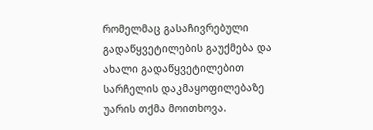რომელმაც გასაჩივრებული გადაწყვეტილების გაუქმება და ახალი გადაწყვეტილებით სარჩელის დაკმაყოფილებაზე უარის თქმა მოითხოვა.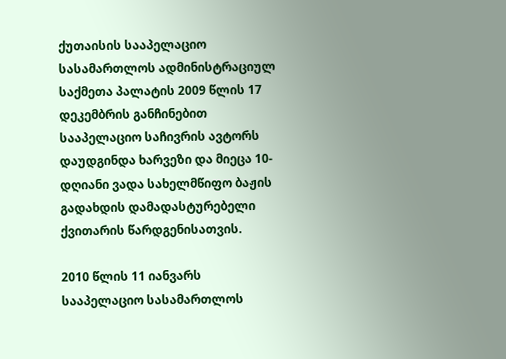ქუთაისის სააპელაციო სასამართლოს ადმინისტრაციულ საქმეთა პალატის 2009 წლის 17 დეკემბრის განჩინებით სააპელაციო საჩივრის ავტორს დაუდგინდა ხარვეზი და მიეცა 10-დღიანი ვადა სახელმწიფო ბაჟის გადახდის დამადასტურებელი ქვითარის წარდგენისათვის.

2010 წლის 11 იანვარს სააპელაციო სასამართლოს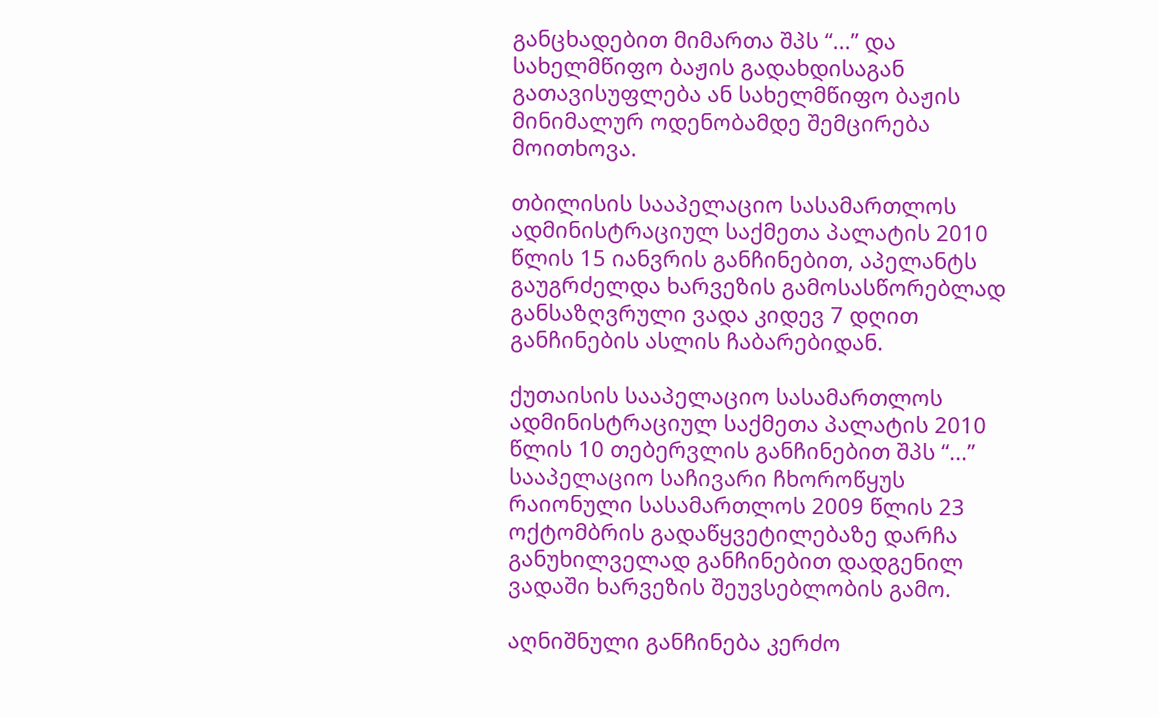განცხადებით მიმართა შპს “...” და სახელმწიფო ბაჟის გადახდისაგან გათავისუფლება ან სახელმწიფო ბაჟის მინიმალურ ოდენობამდე შემცირება მოითხოვა.

თბილისის სააპელაციო სასამართლოს ადმინისტრაციულ საქმეთა პალატის 2010 წლის 15 იანვრის განჩინებით, აპელანტს გაუგრძელდა ხარვეზის გამოსასწორებლად განსაზღვრული ვადა კიდევ 7 დღით განჩინების ასლის ჩაბარებიდან.

ქუთაისის სააპელაციო სასამართლოს ადმინისტრაციულ საქმეთა პალატის 2010 წლის 10 თებერვლის განჩინებით შპს “...” სააპელაციო საჩივარი ჩხოროწყუს რაიონული სასამართლოს 2009 წლის 23 ოქტომბრის გადაწყვეტილებაზე დარჩა განუხილველად განჩინებით დადგენილ ვადაში ხარვეზის შეუვსებლობის გამო.

აღნიშნული განჩინება კერძო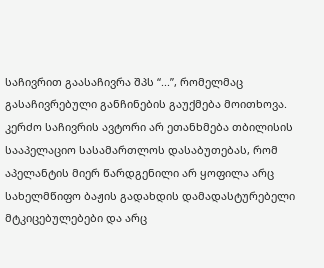საჩივრით გაასაჩივრა შპს “...”, რომელმაც გასაჩივრებული განჩინების გაუქმება მოითხოვა. კერძო საჩივრის ავტორი არ ეთანხმება თბილისის სააპელაციო სასამართლოს დასაბუთებას, რომ აპელანტის მიერ წარდგენილი არ ყოფილა არც სახელმწიფო ბაჟის გადახდის დამადასტურებელი მტკიცებულებები და არც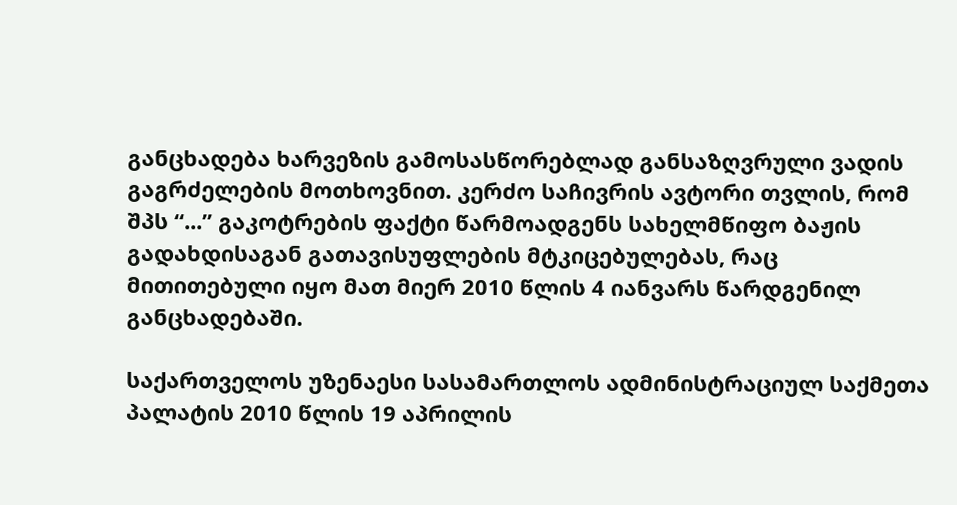განცხადება ხარვეზის გამოსასწორებლად განსაზღვრული ვადის გაგრძელების მოთხოვნით. კერძო საჩივრის ავტორი თვლის, რომ შპს “...” გაკოტრების ფაქტი წარმოადგენს სახელმწიფო ბაჟის გადახდისაგან გათავისუფლების მტკიცებულებას, რაც მითითებული იყო მათ მიერ 2010 წლის 4 იანვარს წარდგენილ განცხადებაში.

საქართველოს უზენაესი სასამართლოს ადმინისტრაციულ საქმეთა პალატის 2010 წლის 19 აპრილის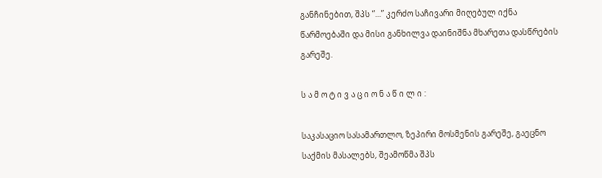განჩინებით, შპს “...” კერძო საჩივარი მიღებულ იქნა წარმოებაში და მისი განხილვა დაინიშნა მხარეთა დასწრების გარეშე.

ს ა მ ო ტ ი ვ ა ც ი ო ნ ა წ ი ლ ი :

საკასაციო სასამართლო, ზეპირი მოსმენის გარეშე, გაეცნო საქმის მასალებს, შეამოწმა შპს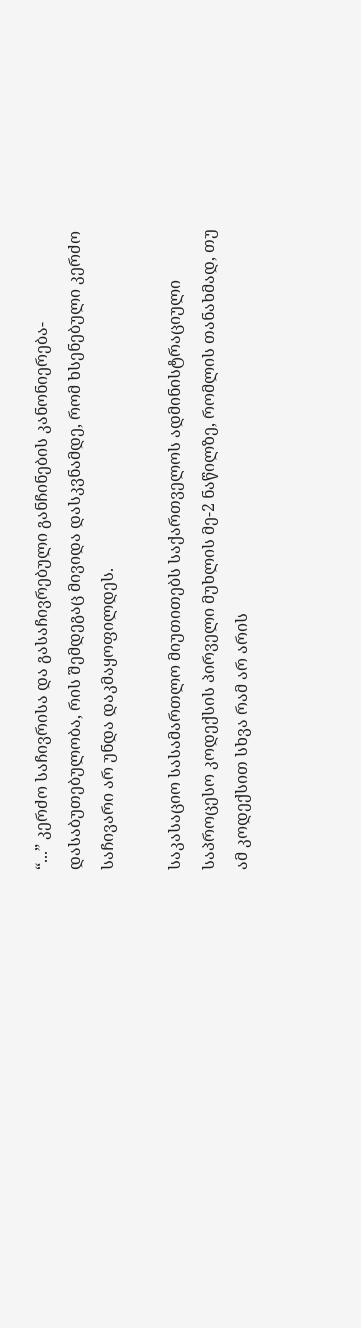“...” კერძო საჩივრისა და გასაჩივრებული განჩინების კანონიერება-დასაბუთებულობა, რის შემდეგაც მივიდა დასკვნამდე, რომ ხსენებული კერძო საჩივარი არ უნდა დაკმაყოფილდეს.

საკასაციო სასამართლო მიუთითებს საქართველოს ადმინისტრაციული საპროცესო კოდექსის პირველი მუხლის მე-2 ნაწილზე, რომლის თანახმად, თუ ამ კოდექსით სხვა რამ არ არის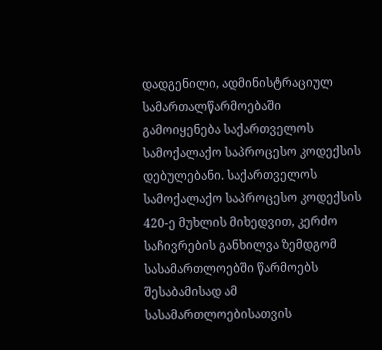დადგენილი, ადმინისტრაციულ სამართალწარმოებაში გამოიყენება საქართველოს სამოქალაქო საპროცესო კოდექსის დებულებანი. საქართველოს სამოქალაქო საპროცესო კოდექსის 420-ე მუხლის მიხედვით, კერძო საჩივრების განხილვა ზემდგომ სასამართლოებში წარმოებს შესაბამისად ამ სასამართლოებისათვის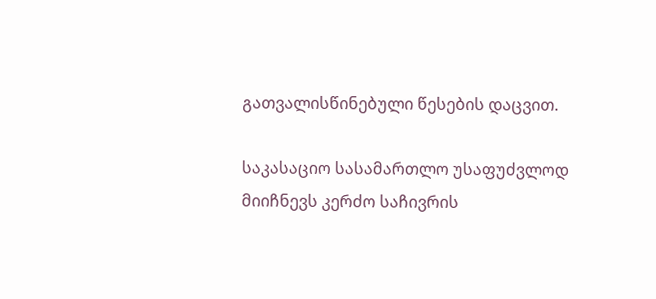გათვალისწინებული წესების დაცვით.

საკასაციო სასამართლო უსაფუძვლოდ მიიჩნევს კერძო საჩივრის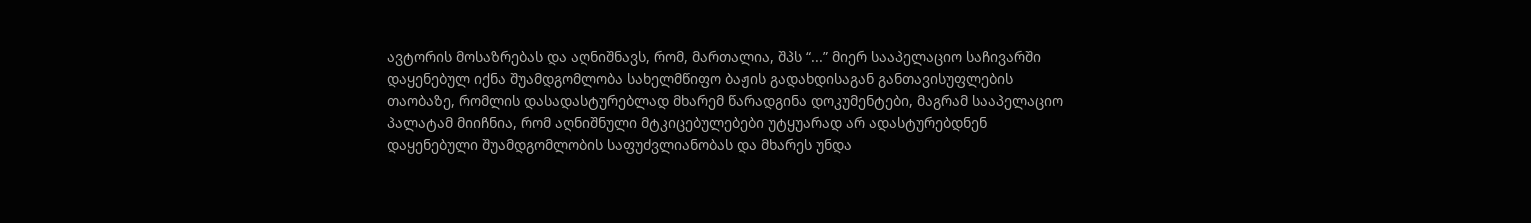ავტორის მოსაზრებას და აღნიშნავს, რომ, მართალია, შპს “...” მიერ სააპელაციო საჩივარში დაყენებულ იქნა შუამდგომლობა სახელმწიფო ბაჟის გადახდისაგან განთავისუფლების თაობაზე, რომლის დასადასტურებლად მხარემ წარადგინა დოკუმენტები, მაგრამ სააპელაციო პალატამ მიიჩნია, რომ აღნიშნული მტკიცებულებები უტყუარად არ ადასტურებდნენ დაყენებული შუამდგომლობის საფუძვლიანობას და მხარეს უნდა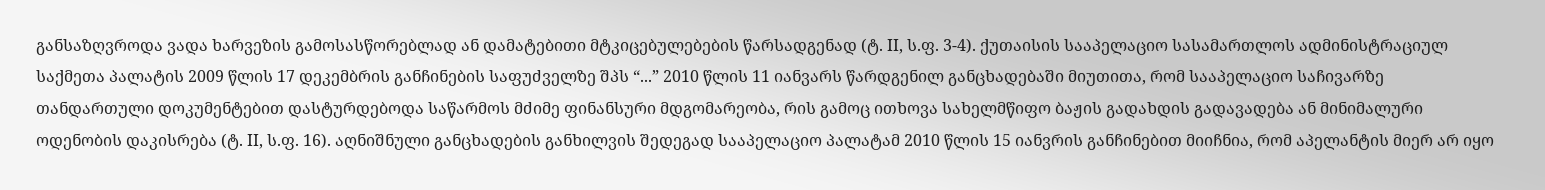განსაზღვროდა ვადა ხარვეზის გამოსასწორებლად ან დამატებითი მტკიცებულებების წარსადგენად (ტ. II, ს.ფ. 3-4). ქუთაისის სააპელაციო სასამართლოს ადმინისტრაციულ საქმეთა პალატის 2009 წლის 17 დეკემბრის განჩინების საფუძველზე შპს “...” 2010 წლის 11 იანვარს წარდგენილ განცხადებაში მიუთითა, რომ სააპელაციო საჩივარზე თანდართული დოკუმენტებით დასტურდებოდა საწარმოს მძიმე ფინანსური მდგომარეობა, რის გამოც ითხოვა სახელმწიფო ბაჟის გადახდის გადავადება ან მინიმალური ოდენობის დაკისრება (ტ. II, ს.ფ. 16). აღნიშნული განცხადების განხილვის შედეგად სააპელაციო პალატამ 2010 წლის 15 იანვრის განჩინებით მიიჩნია, რომ აპელანტის მიერ არ იყო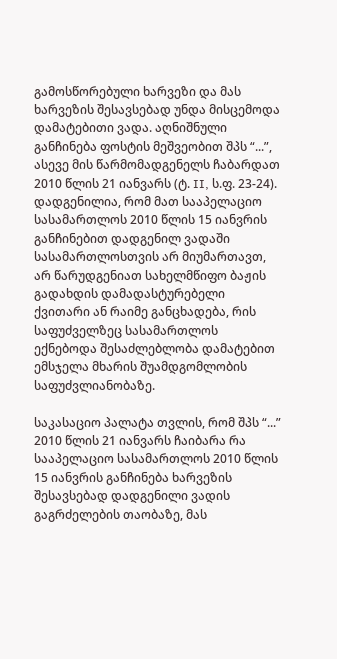გამოსწორებული ხარვეზი და მას ხარვეზის შესავსებად უნდა მისცემოდა დამატებითი ვადა. აღნიშნული განჩინება ფოსტის მეშვეობით შპს “...”, ასევე მის წარმომადგენელს ჩაბარდათ 2010 წლის 21 იანვარს (ტ. II, ს.ფ. 23-24). დადგენილია, რომ მათ სააპელაციო სასამართლოს 2010 წლის 15 იანვრის განჩინებით დადგენილ ვადაში სასამართლოსთვის არ მიუმართავთ, არ წარუდგენიათ სახელმწიფო ბაჟის გადახდის დამადასტურებელი ქვითარი ან რაიმე განცხადება, რის საფუძველზეც სასამართლოს ექნებოდა შესაძლებლობა დამატებით ემსჯელა მხარის შუამდგომლობის საფუძვლიანობაზე.

საკასაციო პალატა თვლის, რომ შპს “...” 2010 წლის 21 იანვარს ჩაიბარა რა სააპელაციო სასამართლოს 2010 წლის 15 იანვრის განჩინება ხარვეზის შესავსებად დადგენილი ვადის გაგრძელების თაობაზე, მას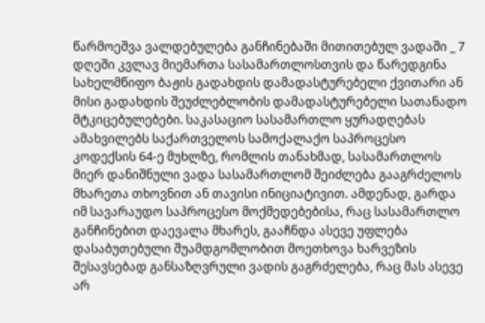წარმოეშვა ვალდებულება განჩინებაში მითითებულ ვადაში _ 7 დღეში კვლავ მიემართა სასამართლოსთვის და წარედგინა სახელმწიფო ბაჟის გადახდის დამადასტურებელი ქვითარი ან მისი გადახდის შეუძლებლობის დამადასტურებელი სათანადო მტკიცებულებები. საკასაციო სასამართლო ყურადღებას ამახვილებს საქართველოს სამოქალაქო საპროცესო კოდექსის 64-ე მუხლზე, რომლის თანახმად, სასამართლოს მიერ დანიშნული ვადა სასამართლომ შეიძლება გააგრძელოს მხარეთა თხოვნით ან თავისი ინიციატივით. ამდენად, გარდა იმ სავარაუდო საპროცესო მოქმედებებისა, რაც სასამართლო განჩინებით დაევალა მხარეს, გააჩნდა ასევე უფლება დასაბუთებული შუამდგომლობით მოეთხოვა ხარვეზის შესავსებად განსაზღვრული ვადის გაგრძელება, რაც მას ასევე არ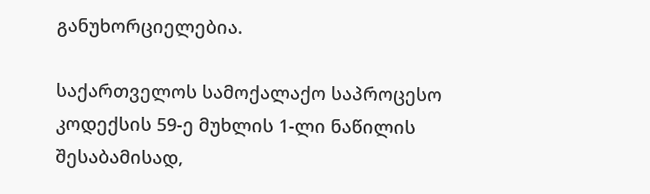განუხორციელებია.

საქართველოს სამოქალაქო საპროცესო კოდექსის 59-ე მუხლის 1-ლი ნაწილის შესაბამისად,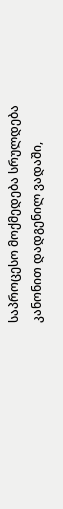საპროცესო მოქმედება სრულდება კანონით დადგენილ ვადაში,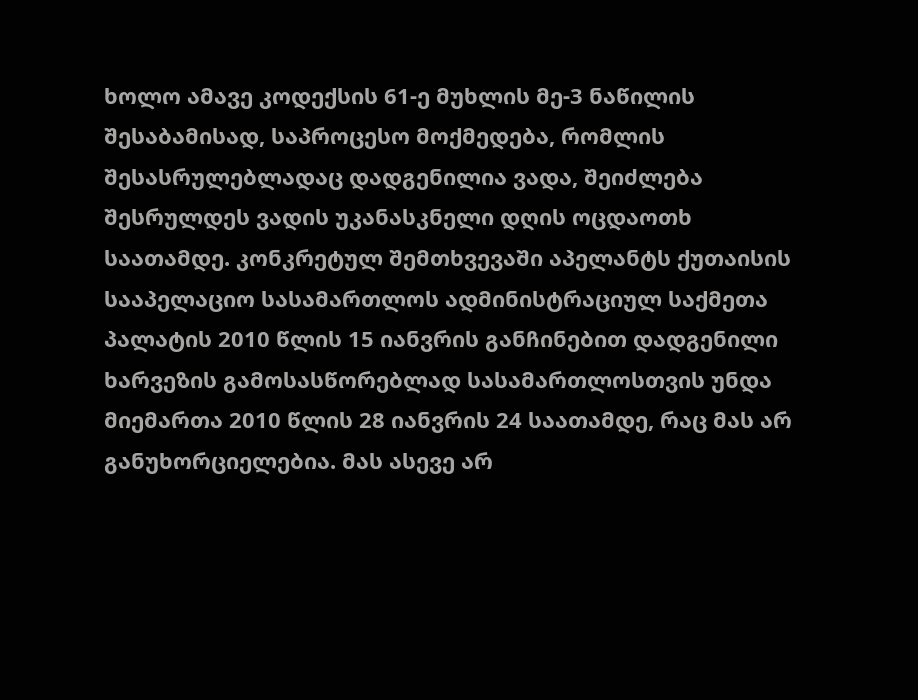ხოლო ამავე კოდექსის 61-ე მუხლის მე-3 ნაწილის შესაბამისად, საპროცესო მოქმედება, რომლის შესასრულებლადაც დადგენილია ვადა, შეიძლება შესრულდეს ვადის უკანასკნელი დღის ოცდაოთხ საათამდე. კონკრეტულ შემთხვევაში აპელანტს ქუთაისის სააპელაციო სასამართლოს ადმინისტრაციულ საქმეთა პალატის 2010 წლის 15 იანვრის განჩინებით დადგენილი ხარვეზის გამოსასწორებლად სასამართლოსთვის უნდა მიემართა 2010 წლის 28 იანვრის 24 საათამდე, რაც მას არ განუხორციელებია. მას ასევე არ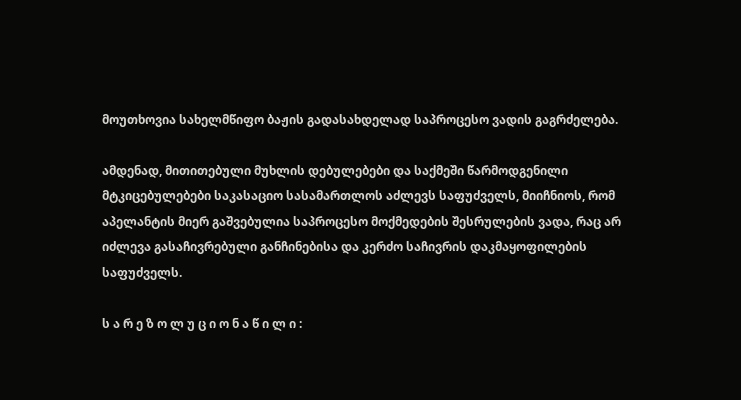მოუთხოვია სახელმწიფო ბაჟის გადასახდელად საპროცესო ვადის გაგრძელება.

ამდენად, მითითებული მუხლის დებულებები და საქმეში წარმოდგენილი მტკიცებულებები საკასაციო სასამართლოს აძლევს საფუძველს, მიიჩნიოს, რომ აპელანტის მიერ გაშვებულია საპროცესო მოქმედების შესრულების ვადა, რაც არ იძლევა გასაჩივრებული განჩინებისა და კერძო საჩივრის დაკმაყოფილების საფუძველს.

ს ა რ ე ზ ო ლ უ ც ი ო ნ ა წ ი ლ ი :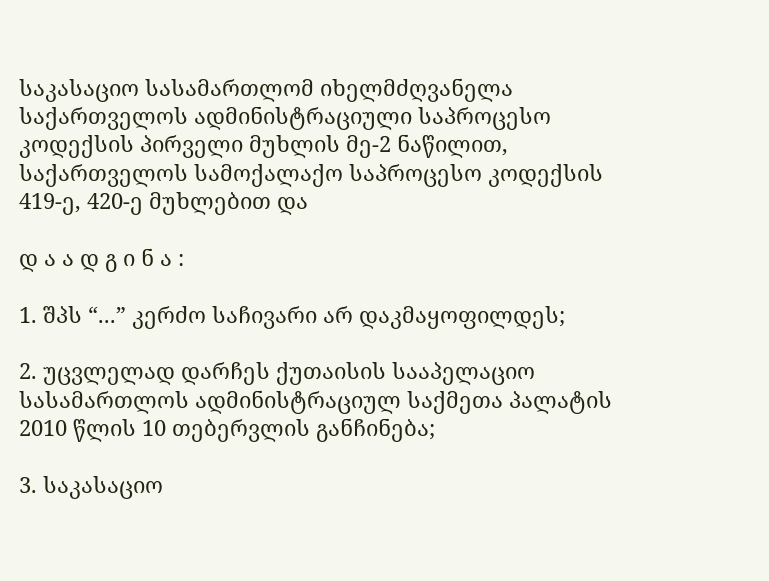საკასაციო სასამართლომ იხელმძღვანელა საქართველოს ადმინისტრაციული საპროცესო კოდექსის პირველი მუხლის მე-2 ნაწილით, საქართველოს სამოქალაქო საპროცესო კოდექსის 419-ე, 420-ე მუხლებით და

დ ა ა დ გ ი ნ ა :

1. შპს “...” კერძო საჩივარი არ დაკმაყოფილდეს;

2. უცვლელად დარჩეს ქუთაისის სააპელაციო სასამართლოს ადმინისტრაციულ საქმეთა პალატის 2010 წლის 10 თებერვლის განჩინება;

3. საკასაციო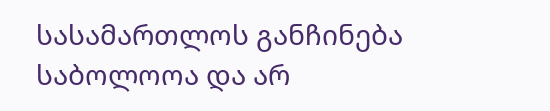სასამართლოს განჩინება საბოლოოა და არ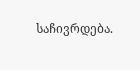საჩივრდება.